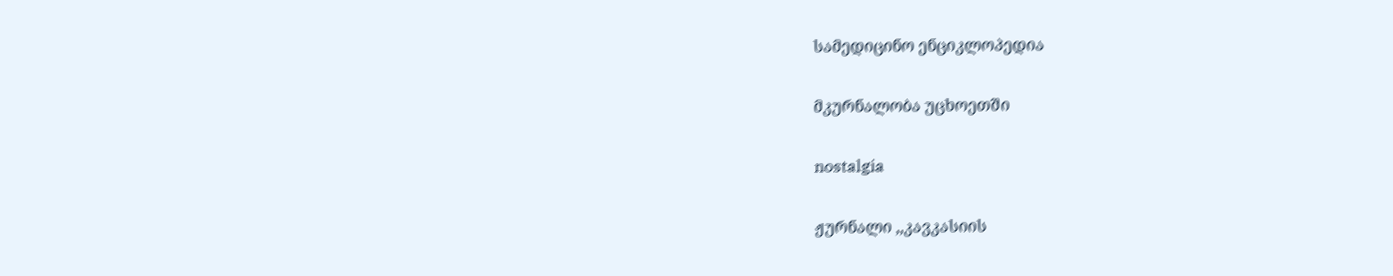სამედიცინო ენციკლოპედია

მკურნალობა უცხოეთში

nostalgia

ჟურნალი ,,კავკასიის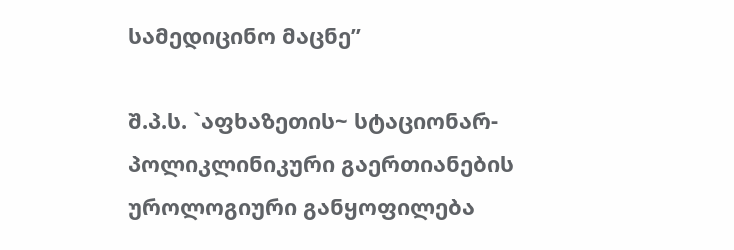სამედიცინო მაცნე”

შ.პ.ს. `აფხაზეთის~ სტაციონარ-პოლიკლინიკური გაერთიანების
უროლოგიური განყოფილება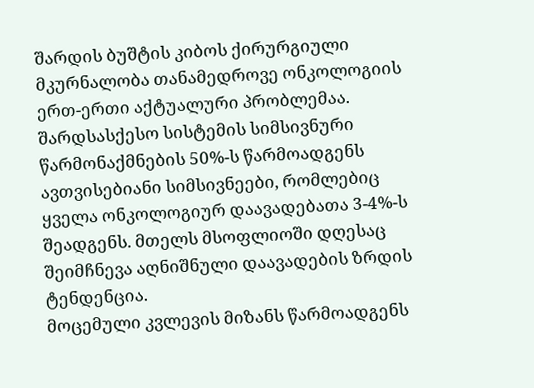შარდის ბუშტის კიბოს ქირურგიული მკურნალობა თანამედროვე ონკოლოგიის ერთ-ერთი აქტუალური პრობლემაა. შარდსასქესო სისტემის სიმსივნური წარმონაქმნების 50%-ს წარმოადგენს ავთვისებიანი სიმსივნეები, რომლებიც ყველა ონკოლოგიურ დაავადებათა 3-4%-ს შეადგენს. მთელს მსოფლიოში დღესაც შეიმჩნევა აღნიშნული დაავადების ზრდის ტენდენცია.
მოცემული კვლევის მიზანს წარმოადგენს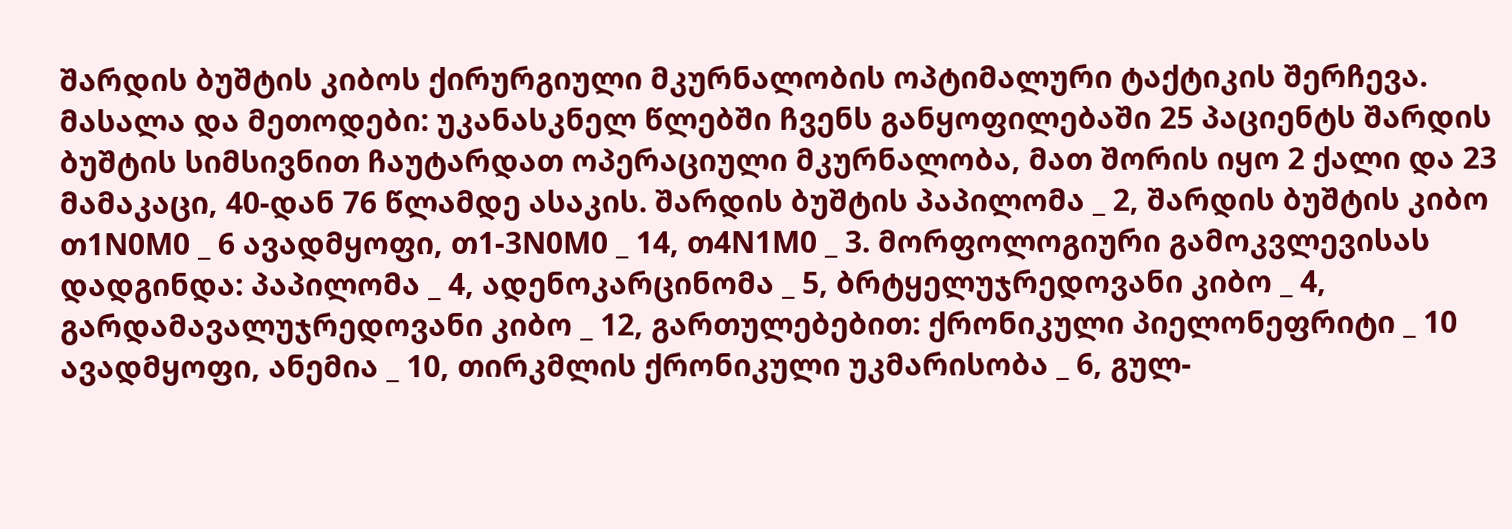შარდის ბუშტის კიბოს ქირურგიული მკურნალობის ოპტიმალური ტაქტიკის შერჩევა.
მასალა და მეთოდები: უკანასკნელ წლებში ჩვენს განყოფილებაში 25 პაციენტს შარდის ბუშტის სიმსივნით ჩაუტარდათ ოპერაციული მკურნალობა, მათ შორის იყო 2 ქალი და 23 მამაკაცი, 40-დან 76 წლამდე ასაკის. შარდის ბუშტის პაპილომა _ 2, შარდის ბუშტის კიბო თ1N0M0 _ 6 ავადმყოფი, თ1-3N0M0 _ 14, თ4N1M0 _ 3. მორფოლოგიური გამოკვლევისას დადგინდა: პაპილომა _ 4, ადენოკარცინომა _ 5, ბრტყელუჯრედოვანი კიბო _ 4, გარდამავალუჯრედოვანი კიბო _ 12, გართულებებით: ქრონიკული პიელონეფრიტი _ 10 ავადმყოფი, ანემია _ 10, თირკმლის ქრონიკული უკმარისობა _ 6, გულ-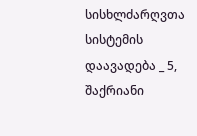სისხლძარღვთა სისტემის დაავადება _ 5, შაქრიანი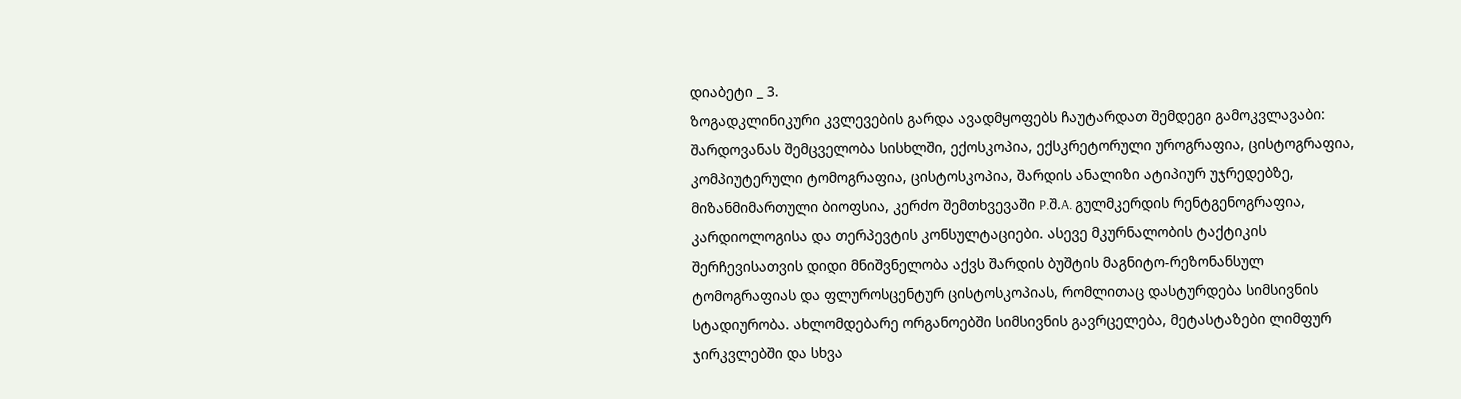დიაბეტი _ 3.
ზოგადკლინიკური კვლევების გარდა ავადმყოფებს ჩაუტარდათ შემდეგი გამოკვლავაბი: შარდოვანას შემცველობა სისხლში, ექოსკოპია, ექსკრეტორული უროგრაფია, ცისტოგრაფია, კომპიუტერული ტომოგრაფია, ცისტოსკოპია, შარდის ანალიზი ატიპიურ უჯრედებზე, მიზანმიმართული ბიოფსია, კერძო შემთხვევაში P.შ.A. გულმკერდის რენტგენოგრაფია, კარდიოლოგისა და თერპევტის კონსულტაციები. ასევე მკურნალობის ტაქტიკის შერჩევისათვის დიდი მნიშვნელობა აქვს შარდის ბუშტის მაგნიტო-რეზონანსულ ტომოგრაფიას და ფლუროსცენტურ ცისტოსკოპიას, რომლითაც დასტურდება სიმსივნის სტადიურობა. ახლომდებარე ორგანოებში სიმსივნის გავრცელება, მეტასტაზები ლიმფურ ჯირკვლებში და სხვა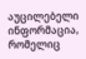აუცილებელი ინფორმაცია, რომელიც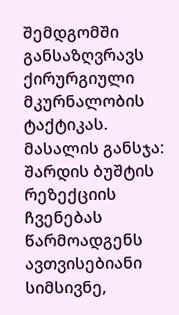შემდგომში განსაზღვრავს ქირურგიული მკურნალობის ტაქტიკას.
მასალის განსჯა: შარდის ბუშტის რეზექციის ჩვენებას წარმოადგენს ავთვისებიანი სიმსივნე,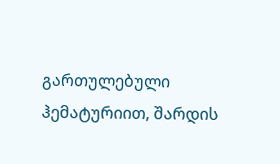გართულებული ჰემატურიით, შარდის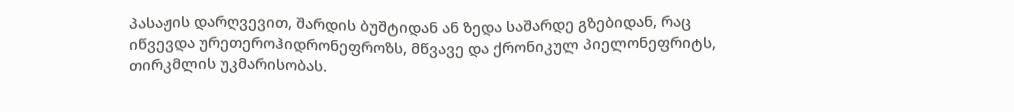პასაჟის დარღვევით, შარდის ბუშტიდან ან ზედა საშარდე გზებიდან, რაც იწვევდა ურეთეროჰიდრონეფროზს, მწვავე და ქრონიკულ პიელონეფრიტს, თირკმლის უკმარისობას.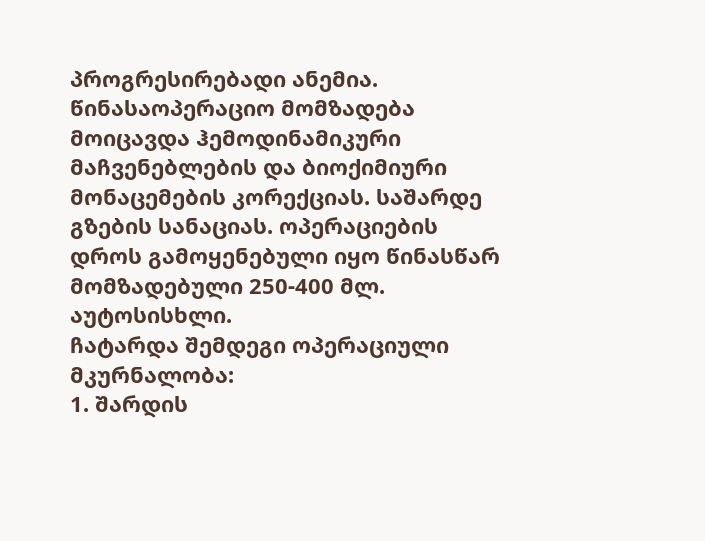პროგრესირებადი ანემია. წინასაოპერაციო მომზადება მოიცავდა ჰემოდინამიკური მაჩვენებლების და ბიოქიმიური მონაცემების კორექციას. საშარდე გზების სანაციას. ოპერაციების დროს გამოყენებული იყო წინასწარ მომზადებული 250-400 მლ. აუტოსისხლი.
ჩატარდა შემდეგი ოპერაციული მკურნალობა:
1. შარდის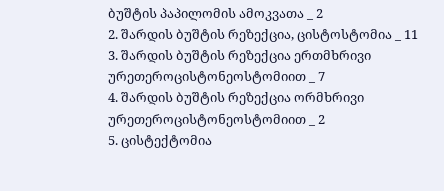ბუშტის პაპილომის ამოკვათა _ 2
2. შარდის ბუშტის რეზექცია, ცისტოსტომია _ 11
3. შარდის ბუშტის რეზექცია ერთმხრივი ურეთეროცისტონეოსტომიით _ 7
4. შარდის ბუშტის რეზექცია ორმხრივი ურეთეროცისტონეოსტომიით _ 2
5. ცისტექტომია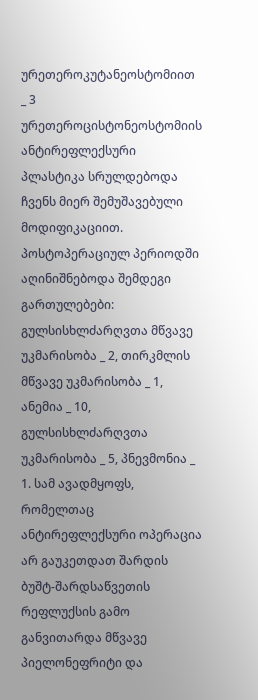ურეთეროკუტანეოსტომიით _ 3
ურეთეროცისტონეოსტომიის ანტირეფლექსური პლასტიკა სრულდებოდა ჩვენს მიერ შემუშავებული მოდიფიკაციით.
პოსტოპერაციულ პერიოდში აღინიშნებოდა შემდეგი გართულებები: გულსისხლძარღვთა მწვავე უკმარისობა _ 2, თირკმლის მწვავე უკმარისობა _ 1, ანემია _ 10, გულსისხლძარღვთა უკმარისობა _ 5, პნევმონია _ 1. სამ ავადმყოფს, რომელთაც ანტირეფლექსური ოპერაცია არ გაუკეთდათ შარდის ბუშტ-შარდსაწვეთის რეფლუქსის გამო განვითარდა მწვავე პიელონეფრიტი და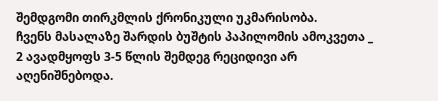შემდგომი თირკმლის ქრონიკული უკმარისობა.
ჩვენს მასალაზე შარდის ბუშტის პაპილომის ამოკვეთა _ 2 ავადმყოფს 3-5 წლის შემდეგ რეციდივი არ აღენიშნებოდა.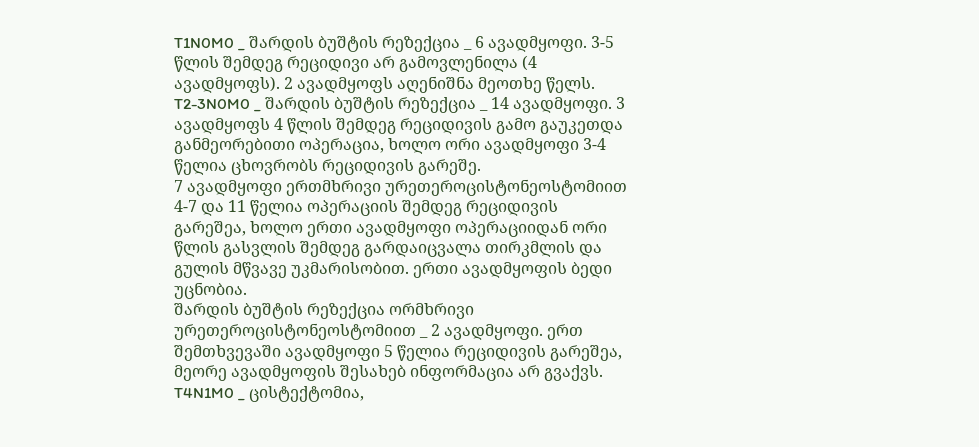T1N0M0 _ შარდის ბუშტის რეზექცია _ 6 ავადმყოფი. 3-5 წლის შემდეგ რეციდივი არ გამოვლენილა (4 ავადმყოფს). 2 ავადმყოფს აღენიშნა მეოთხე წელს.
T2-3N0M0 _ შარდის ბუშტის რეზექცია _ 14 ავადმყოფი. 3 ავადმყოფს 4 წლის შემდეგ რეციდივის გამო გაუკეთდა განმეორებითი ოპერაცია, ხოლო ორი ავადმყოფი 3-4 წელია ცხოვრობს რეციდივის გარეშე.
7 ავადმყოფი ერთმხრივი ურეთეროცისტონეოსტომიით 4-7 და 11 წელია ოპერაციის შემდეგ რეციდივის გარეშეა, ხოლო ერთი ავადმყოფი ოპერაციიდან ორი წლის გასვლის შემდეგ გარდაიცვალა თირკმლის და გულის მწვავე უკმარისობით. ერთი ავადმყოფის ბედი უცნობია.
შარდის ბუშტის რეზექცია ორმხრივი ურეთეროცისტონეოსტომიით _ 2 ავადმყოფი. ერთ შემთხვევაში ავადმყოფი 5 წელია რეციდივის გარეშეა, მეორე ავადმყოფის შესახებ ინფორმაცია არ გვაქვს.
T4N1M0 _ ცისტექტომია,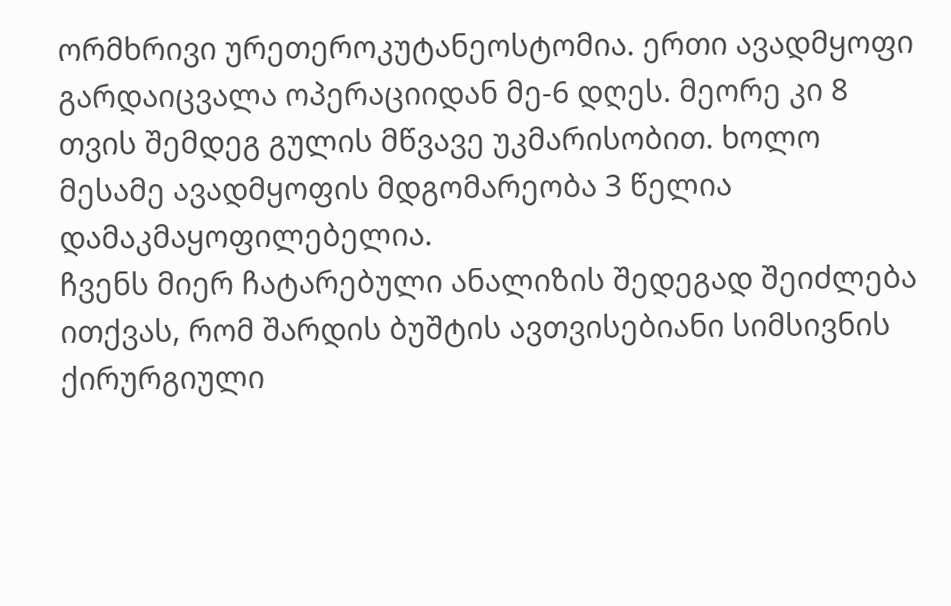ორმხრივი ურეთეროკუტანეოსტომია. ერთი ავადმყოფი გარდაიცვალა ოპერაციიდან მე-6 დღეს. მეორე კი 8 თვის შემდეგ გულის მწვავე უკმარისობით. ხოლო მესამე ავადმყოფის მდგომარეობა 3 წელია დამაკმაყოფილებელია.
ჩვენს მიერ ჩატარებული ანალიზის შედეგად შეიძლება ითქვას, რომ შარდის ბუშტის ავთვისებიანი სიმსივნის ქირურგიული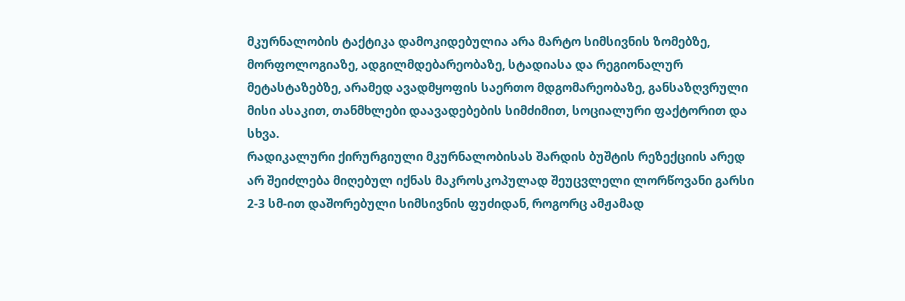მკურნალობის ტაქტიკა დამოკიდებულია არა მარტო სიმსივნის ზომებზე, მორფოლოგიაზე, ადგილმდებარეობაზე, სტადიასა და რეგიონალურ მეტასტაზებზე, არამედ ავადმყოფის საერთო მდგომარეობაზე, განსაზღვრული მისი ასაკით, თანმხლები დაავადებების სიმძიმით, სოციალური ფაქტორით და სხვა.
რადიკალური ქირურგიული მკურნალობისას შარდის ბუშტის რეზექციის არედ არ შეიძლება მიღებულ იქნას მაკროსკოპულად შეუცვლელი ლორწოვანი გარსი 2-3 სმ-ით დაშორებული სიმსივნის ფუძიდან, როგორც ამჟამად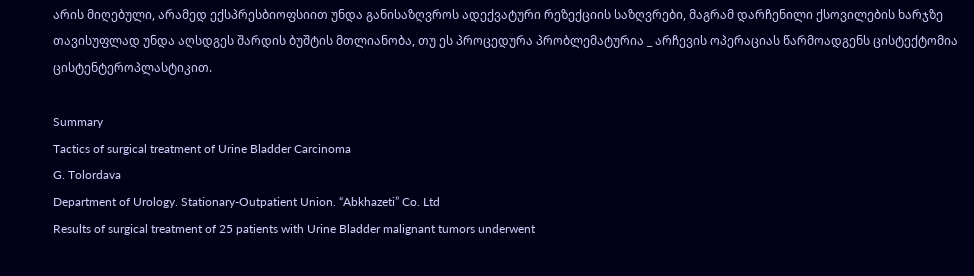არის მიღებული, არამედ ექსპრესბიოფსიით უნდა განისაზღვროს ადექვატური რეზექციის საზღვრები, მაგრამ დარჩენილი ქსოვილების ხარჯზე თავისუფლად უნდა აღსდგეს შარდის ბუშტის მთლიანობა, თუ ეს პროცედურა პრობლემატურია _ არჩევის ოპერაციას წარმოადგენს ცისტექტომია ცისტენტეროპლასტიკით.

Summary
Tactics of surgical treatment of Urine Bladder Carcinoma
G. Tolordava
Department of Urology. Stationary-Outpatient Union. “Abkhazeti” Co. Ltd
Results of surgical treatment of 25 patients with Urine Bladder malignant tumors underwent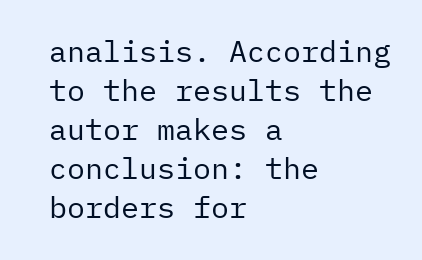analisis. According to the results the autor makes a conclusion: the borders for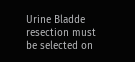Urine Bladde resection must be selected on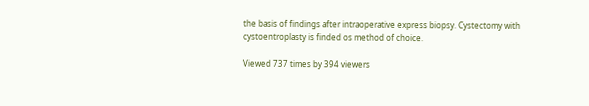the basis of findings after intraoperative express biopsy. Cystectomy with cystoentroplasty is finded os method of choice.

Viewed 737 times by 394 viewers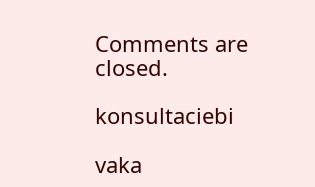Comments are closed.

konsultaciebi

vaka